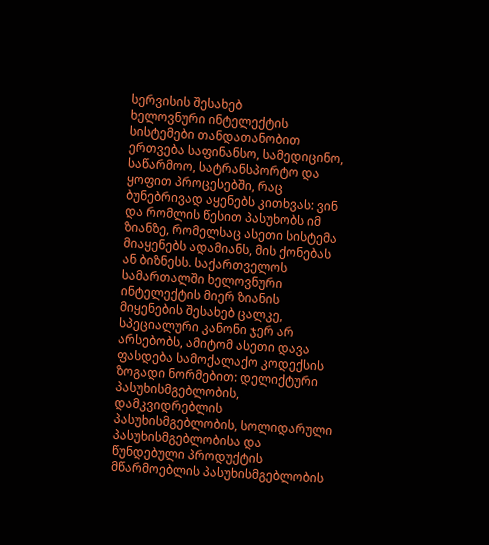სერვისის შესახებ
ხელოვნური ინტელექტის სისტემები თანდათანობით ერთვება საფინანსო, სამედიცინო, საწარმოო, სატრანსპორტო და ყოფით პროცესებში, რაც ბუნებრივად აყენებს კითხვას: ვინ და რომლის წესით პასუხობს იმ ზიანზე, რომელსაც ასეთი სისტემა მიაყენებს ადამიანს, მის ქონებას ან ბიზნესს. საქართველოს სამართალში ხელოვნური ინტელექტის მიერ ზიანის მიყენების შესახებ ცალკე, სპეციალური კანონი ჯერ არ არსებობს, ამიტომ ასეთი დავა ფასდება სამოქალაქო კოდექსის ზოგადი ნორმებით: დელიქტური პასუხისმგებლობის, დამკვიდრებლის პასუხისმგებლობის, სოლიდარული პასუხისმგებლობისა და წუნდებული პროდუქტის მწარმოებლის პასუხისმგებლობის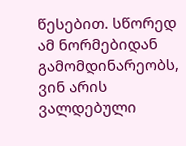წესებით. სწორედ ამ ნორმებიდან გამომდინარეობს, ვინ არის ვალდებული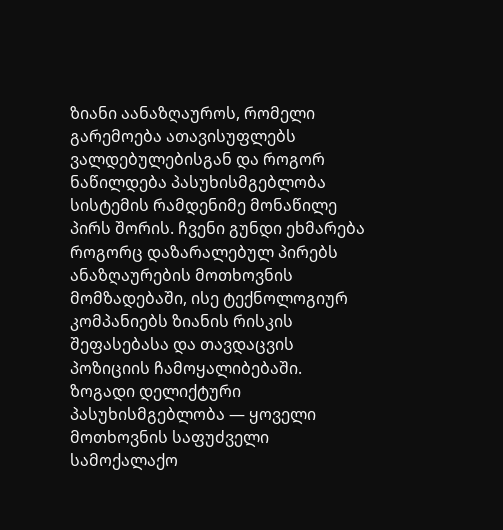ზიანი აანაზღაუროს, რომელი გარემოება ათავისუფლებს ვალდებულებისგან და როგორ ნაწილდება პასუხისმგებლობა სისტემის რამდენიმე მონაწილე პირს შორის. ჩვენი გუნდი ეხმარება როგორც დაზარალებულ პირებს ანაზღაურების მოთხოვნის მომზადებაში, ისე ტექნოლოგიურ კომპანიებს ზიანის რისკის შეფასებასა და თავდაცვის პოზიციის ჩამოყალიბებაში.
ზოგადი დელიქტური პასუხისმგებლობა — ყოველი მოთხოვნის საფუძველი
სამოქალაქო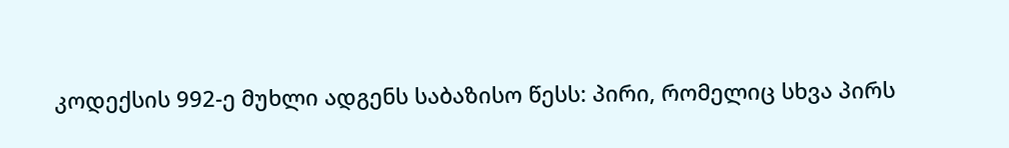კოდექსის 992-ე მუხლი ადგენს საბაზისო წესს: პირი, რომელიც სხვა პირს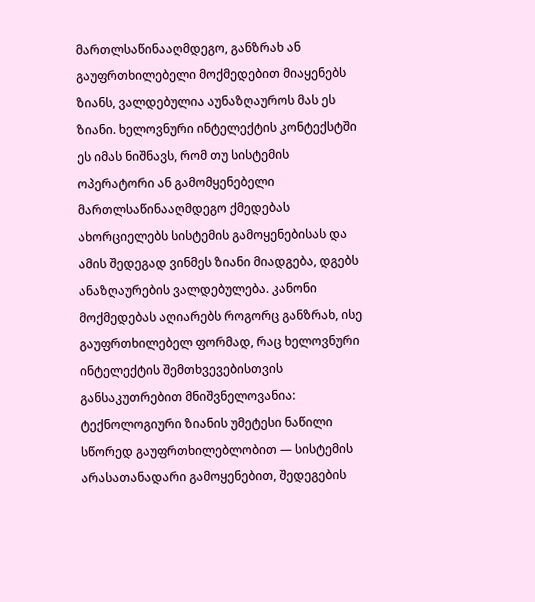მართლსაწინააღმდეგო, განზრახ ან გაუფრთხილებელი მოქმედებით მიაყენებს ზიანს, ვალდებულია აუნაზღაუროს მას ეს ზიანი. ხელოვნური ინტელექტის კონტექსტში ეს იმას ნიშნავს, რომ თუ სისტემის ოპერატორი ან გამომყენებელი მართლსაწინააღმდეგო ქმედებას ახორციელებს სისტემის გამოყენებისას და ამის შედეგად ვინმეს ზიანი მიადგება, დგებს ანაზღაურების ვალდებულება. კანონი მოქმედებას აღიარებს როგორც განზრახ, ისე გაუფრთხილებელ ფორმად, რაც ხელოვნური ინტელექტის შემთხვევებისთვის განსაკუთრებით მნიშვნელოვანია: ტექნოლოგიური ზიანის უმეტესი ნაწილი სწორედ გაუფრთხილებლობით — სისტემის არასათანადარი გამოყენებით, შედეგების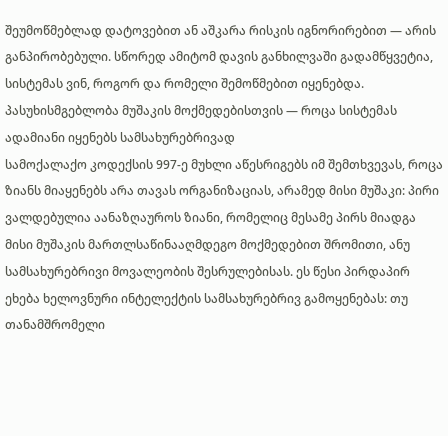შეუმოწმებლად დატოვებით ან აშკარა რისკის იგნორირებით — არის განპირობებული. სწორედ ამიტომ დავის განხილვაში გადამწყვეტია, სისტემას ვინ, როგორ და რომელი შემოწმებით იყენებდა.
პასუხისმგებლობა მუშაკის მოქმედებისთვის — როცა სისტემას ადამიანი იყენებს სამსახურებრივად
სამოქალაქო კოდექსის 997-ე მუხლი აწესრიგებს იმ შემთხვევას, როცა ზიანს მიაყენებს არა თავას ორგანიზაციას, არამედ მისი მუშაკი: პირი ვალდებულია აანაზღაუროს ზიანი, რომელიც მესამე პირს მიადგა მისი მუშაკის მართლსაწინააღმდეგო მოქმედებით შრომითი, ანუ სამსახურებრივი მოვალეობის შესრულებისას. ეს წესი პირდაპირ ეხება ხელოვნური ინტელექტის სამსახურებრივ გამოყენებას: თუ თანამშრომელი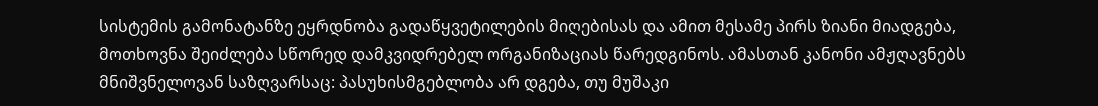სისტემის გამონატანზე ეყრდნობა გადაწყვეტილების მიღებისას და ამით მესამე პირს ზიანი მიადგება, მოთხოვნა შეიძლება სწორედ დამკვიდრებელ ორგანიზაციას წარედგინოს. ამასთან კანონი ამჟღავნებს მნიშვნელოვან საზღვარსაც: პასუხისმგებლობა არ დგება, თუ მუშაკი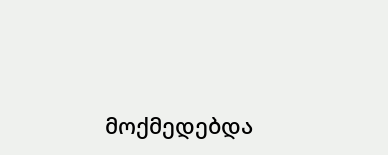მოქმედებდა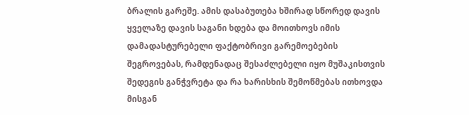ბრალის გარეშე. ამის დასაბუთება ხშირად სწორედ დავის ყველაზე დავის საგანი ხდება და მოითხოვს იმის დამადასტურებელი ფაქტობრივი გარემოებების შეგროვებას, რამდენადაც შესაძლებელი იყო მუშაკისთვის შედეგის განჭვრეტა და რა ხარისხის შემოწმებას ითხოვდა მისგან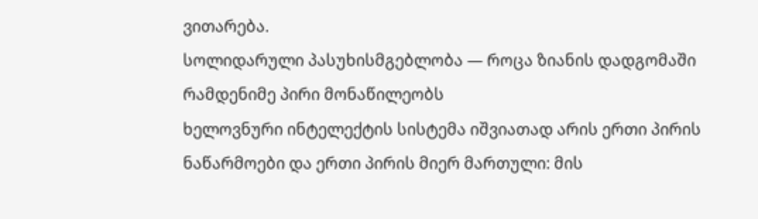ვითარება.
სოლიდარული პასუხისმგებლობა — როცა ზიანის დადგომაში რამდენიმე პირი მონაწილეობს
ხელოვნური ინტელექტის სისტემა იშვიათად არის ერთი პირის ნაწარმოები და ერთი პირის მიერ მართული: მის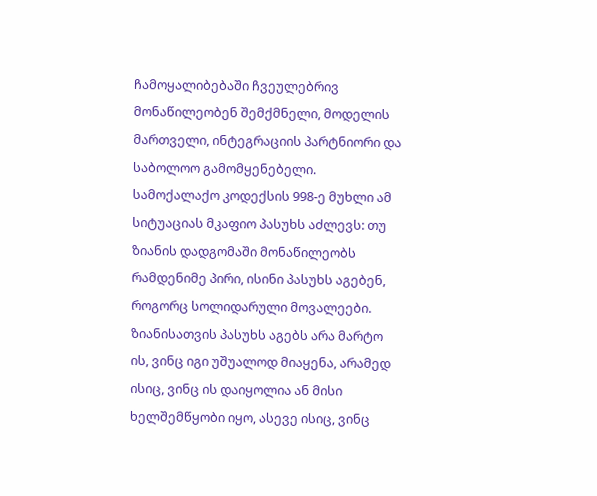ჩამოყალიბებაში ჩვეულებრივ მონაწილეობენ შემქმნელი, მოდელის მართველი, ინტეგრაციის პარტნიორი და საბოლოო გამომყენებელი. სამოქალაქო კოდექსის 998-ე მუხლი ამ სიტუაციას მკაფიო პასუხს აძლევს: თუ ზიანის დადგომაში მონაწილეობს რამდენიმე პირი, ისინი პასუხს აგებენ, როგორც სოლიდარული მოვალეები. ზიანისათვის პასუხს აგებს არა მარტო ის, ვინც იგი უშუალოდ მიაყენა, არამედ ისიც, ვინც ის დაიყოლია ან მისი ხელშემწყობი იყო, ასევე ისიც, ვინც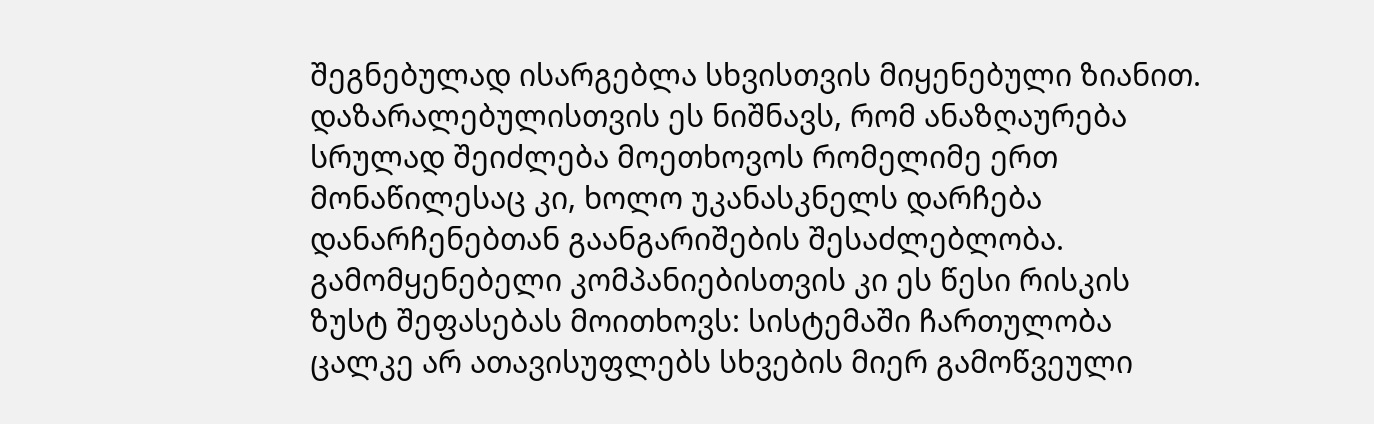შეგნებულად ისარგებლა სხვისთვის მიყენებული ზიანით. დაზარალებულისთვის ეს ნიშნავს, რომ ანაზღაურება სრულად შეიძლება მოეთხოვოს რომელიმე ერთ მონაწილესაც კი, ხოლო უკანასკნელს დარჩება დანარჩენებთან გაანგარიშების შესაძლებლობა. გამომყენებელი კომპანიებისთვის კი ეს წესი რისკის ზუსტ შეფასებას მოითხოვს: სისტემაში ჩართულობა ცალკე არ ათავისუფლებს სხვების მიერ გამოწვეული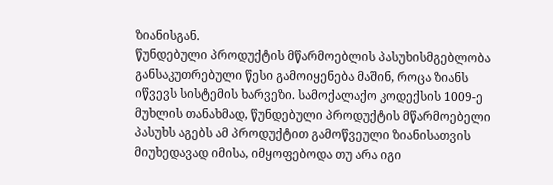ზიანისგან.
წუნდებული პროდუქტის მწარმოებლის პასუხისმგებლობა
განსაკუთრებული წესი გამოიყენება მაშინ, როცა ზიანს იწვევს სისტემის ხარვეზი. სამოქალაქო კოდექსის 1009-ე მუხლის თანახმად, წუნდებული პროდუქტის მწარმოებელი პასუხს აგებს ამ პროდუქტით გამოწვეული ზიანისათვის მიუხედავად იმისა, იმყოფებოდა თუ არა იგი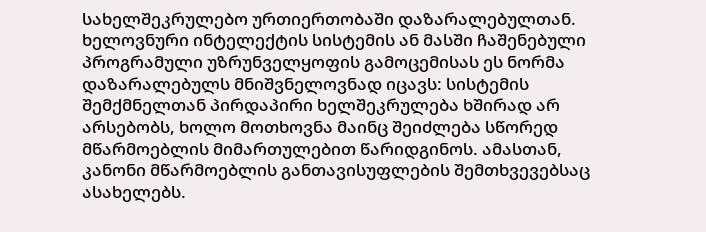სახელშეკრულებო ურთიერთობაში დაზარალებულთან. ხელოვნური ინტელექტის სისტემის ან მასში ჩაშენებული პროგრამული უზრუნველყოფის გამოცემისას ეს ნორმა დაზარალებულს მნიშვნელოვნად იცავს: სისტემის შემქმნელთან პირდაპირი ხელშეკრულება ხშირად არ არსებობს, ხოლო მოთხოვნა მაინც შეიძლება სწორედ მწარმოებლის მიმართულებით წარიდგინოს. ამასთან, კანონი მწარმოებლის განთავისუფლების შემთხვევებსაც ასახელებს.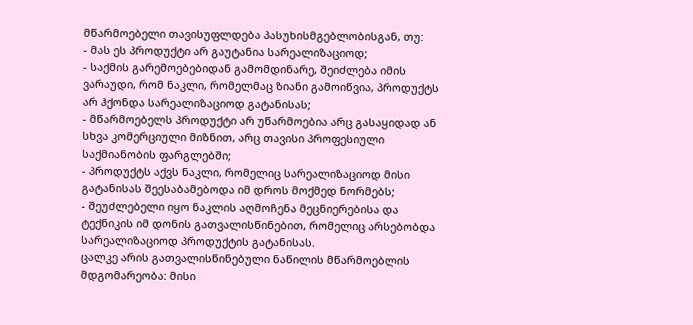მწარმოებელი თავისუფლდება პასუხისმგებლობისგან, თუ:
- მას ეს პროდუქტი არ გაუტანია სარეალიზაციოდ;
- საქმის გარემოებებიდან გამომდინარე, შეიძლება იმის ვარაუდი, რომ ნაკლი, რომელმაც ზიანი გამოიწვია, პროდუქტს არ ჰქონდა სარეალიზაციოდ გატანისას;
- მწარმოებელს პროდუქტი არ უწარმოებია არც გასაყიდად ან სხვა კომერციული მიზნით, არც თავისი პროფესიული საქმიანობის ფარგლებში;
- პროდუქტს აქვს ნაკლი, რომელიც სარეალიზაციოდ მისი გატანისას შეესაბამებოდა იმ დროს მოქმედ ნორმებს;
- შეუძლებელი იყო ნაკლის აღმოჩენა მეცნიერებისა და ტექნიკის იმ დონის გათვალისწინებით, რომელიც არსებობდა სარეალიზაციოდ პროდუქტის გატანისას.
ცალკე არის გათვალისწინებული ნაწილის მწარმოებლის მდგომარეობა: მისი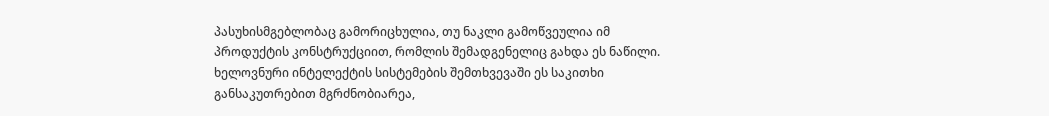პასუხისმგებლობაც გამორიცხულია, თუ ნაკლი გამოწვეულია იმ პროდუქტის კონსტრუქციით, რომლის შემადგენელიც გახდა ეს ნაწილი. ხელოვნური ინტელექტის სისტემების შემთხვევაში ეს საკითხი განსაკუთრებით მგრძნობიარეა,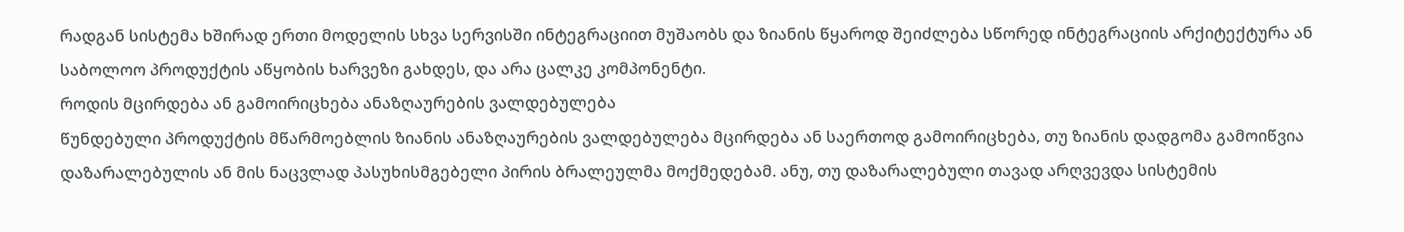რადგან სისტემა ხშირად ერთი მოდელის სხვა სერვისში ინტეგრაციით მუშაობს და ზიანის წყაროდ შეიძლება სწორედ ინტეგრაციის არქიტექტურა ან საბოლოო პროდუქტის აწყობის ხარვეზი გახდეს, და არა ცალკე კომპონენტი.
როდის მცირდება ან გამოირიცხება ანაზღაურების ვალდებულება
წუნდებული პროდუქტის მწარმოებლის ზიანის ანაზღაურების ვალდებულება მცირდება ან საერთოდ გამოირიცხება, თუ ზიანის დადგომა გამოიწვია დაზარალებულის ან მის ნაცვლად პასუხისმგებელი პირის ბრალეულმა მოქმედებამ. ანუ, თუ დაზარალებული თავად არღვევდა სისტემის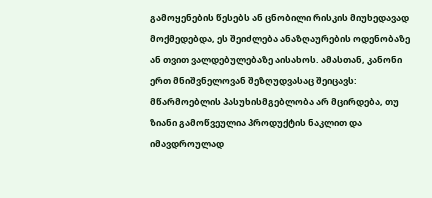გამოყენების წესებს ან ცნობილი რისკის მიუხედავად მოქმედებდა, ეს შეიძლება ანაზღაურების ოდენობაზე ან თვით ვალდებულებაზე აისახოს. ამასთან, კანონი ერთ მნიშვნელოვან შეზღუდვასაც შეიცავს: მწარმოებლის პასუხისმგებლობა არ მცირდება, თუ ზიანი გამოწვეულია პროდუქტის ნაკლით და იმავდროულად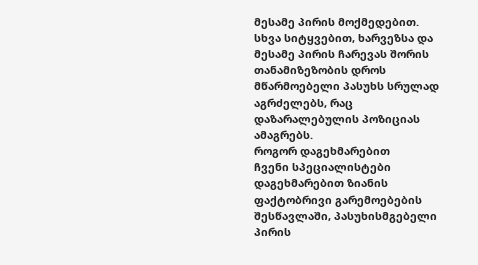მესამე პირის მოქმედებით. სხვა სიტყვებით, ხარვეზსა და მესამე პირის ჩარევას შორის თანამიზეზობის დროს მწარმოებელი პასუხს სრულად აგრძელებს, რაც დაზარალებულის პოზიციას ამაგრებს.
როგორ დაგეხმარებით
ჩვენი სპეციალისტები დაგეხმარებით ზიანის ფაქტობრივი გარემოებების შესწავლაში, პასუხისმგებელი პირის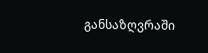განსაზღვრაში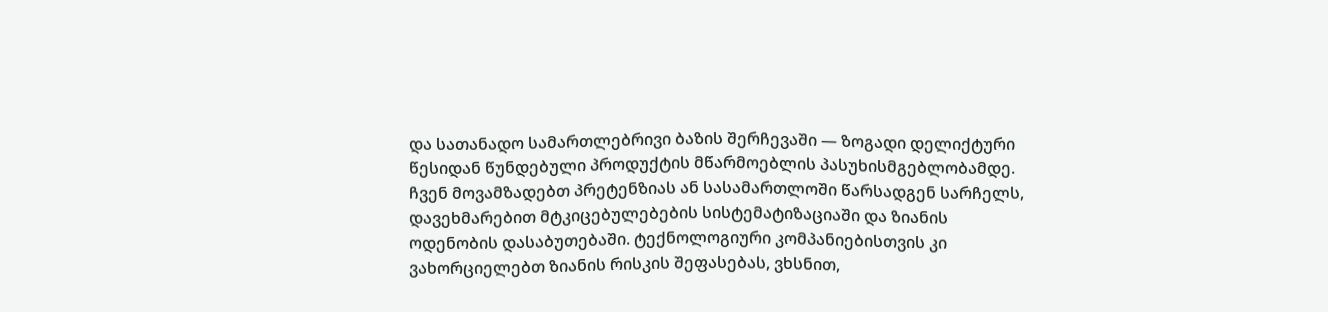და სათანადო სამართლებრივი ბაზის შერჩევაში — ზოგადი დელიქტური წესიდან წუნდებული პროდუქტის მწარმოებლის პასუხისმგებლობამდე. ჩვენ მოვამზადებთ პრეტენზიას ან სასამართლოში წარსადგენ სარჩელს, დავეხმარებით მტკიცებულებების სისტემატიზაციაში და ზიანის ოდენობის დასაბუთებაში. ტექნოლოგიური კომპანიებისთვის კი ვახორციელებთ ზიანის რისკის შეფასებას, ვხსნით,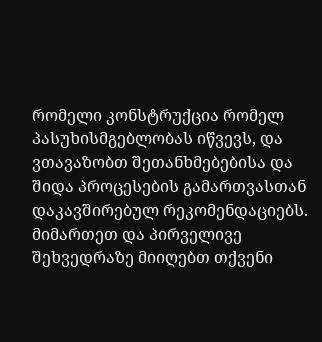რომელი კონსტრუქცია რომელ პასუხისმგებლობას იწვევს, და ვთავაზობთ შეთანხმებებისა და შიდა პროცესების გამართვასთან დაკავშირებულ რეკომენდაციებს. მიმართეთ და პირველივე შეხვედრაზე მიიღებთ თქვენი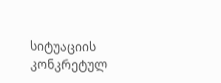სიტუაციის კონკრეტულ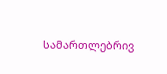სამართლებრივ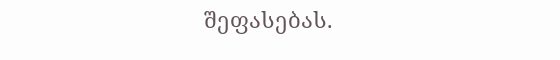შეფასებას.